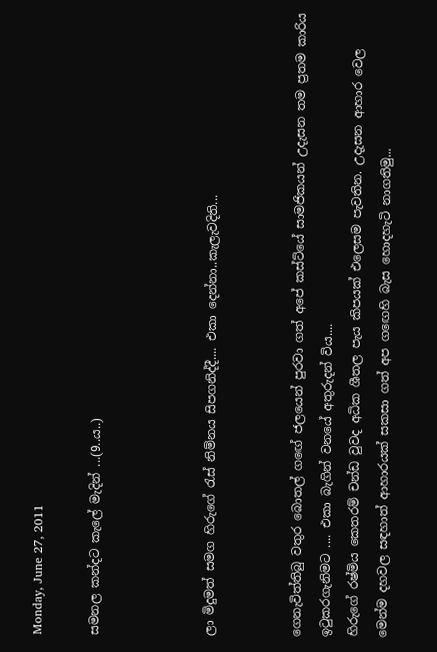Monday, June 27, 2011

සමනල කන්දට කැලේ මැදින් ...(9..ය..)



ලා මිදුමත් සමග හිරුගේ රැස් නිම්නය සිපගනිද්දී.... එකා දෙන්නා..කැලැවදිති...


ගෙනැවිත්තිබු වතුර බොතල් ගඟේ ජලයෙන් පුරවා ගත් අපේ කස්ට්යේ සාමජිකයන් උදැසන තම ප්‍රතම කාරිය ඉටුකරගැනිමට .... එකා බැගින් වනයේ අතුරුදන් විය....
හිරුගේ රෂ්මිය කෙතරම් චන්ඩ වුවද අධික ශීතල පැය කිපයක් එලෙසම පැවතින. උදැසන ආහාර වෙල මෙන්ම දහවල සඳහාත් ආහාරයක් සකසා ගත් අප ගඟෙහි බැස හොදහැටි නාගතිමු...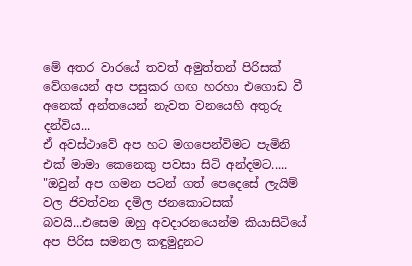මේ අතර වාරයේ තවත් අමුත්තන් පිරිසක් වේගයෙන් අප පසුකර ගඟ හරහා එගොඩ වී අනෙක් අන්තයෙන් නැවත වනයෙහි අතුරු දන්විය...
ඒ අවස්ථාවේ අප හට මගපෙන්විමට පැමිනි එක් මාමා කෙනෙකු පවසා සිටි අන්දමට..... "ඔවුන් අප ගමන පටන් ගත් පෙදෙසේ ලැයිම් වල ජිවත්වන දමිල ජනකොටසක් බවයි...එසෙම ඔහු අවදාරනයෙන්ම කියාසිටියේ අප පිරිස සමනල කඳුමුදුනට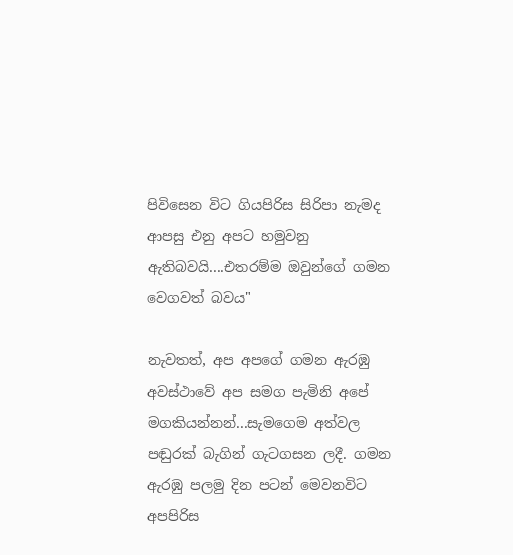පිවිසෙන විට ගියපිරිස සිරිපා නැමද ආපසු එනු අපට හමුවනු ඇතිබවයි....එතරම්ම ඔවුන්ගේ ගමන වෙගවත් බවය"

නැවතත්, අප අපගේ ගමන ඇරඹු අවස්ථාවේ අප සමග පැමිනි අපේ මගකියන්නන්...සැමගෙම අත්වල පඬුරක් බැගින් ගැටගසන ලදී. ගමන ඇරඹු පලමු දින පටන් මෙවනවිට අපපිරිස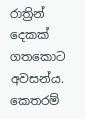රාත්‍රින් දෙකක් ගතකොට අවසන්ය. කෙතරම්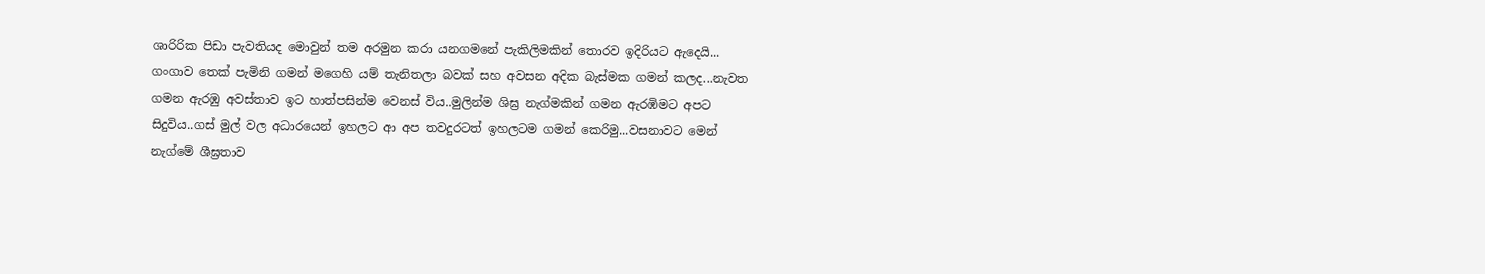ශාරිරික පිඩා පැවතියද මොවුන් තම අරමුන කරා යනගමනේ පැකිලිමකින් තොරව ඉදිරියට ඇදෙයි...
ගංගාව තෙක් පැමිනි ගමන් මගෙහි යම් තැනිතලා බවක් සහ අවසන අදික බැස්මක ගමන් කලද...නැවත ගමන ඇරඹු අවස්තාව ඉට හාත්පසින්ම වෙනස් විය..මුලින්ම ශිඝ්‍ර නැග්මකින් ගමන ඇරඹිමට අපට සිදුවිය..ගස් මුල් වල අධාරයෙන් ඉහලට ආ අප තවදුරටත් ඉහලටම ගමන් කෙරිමු...වසනාවට මෙන් නැග්මේ ශීඝ්‍රතාව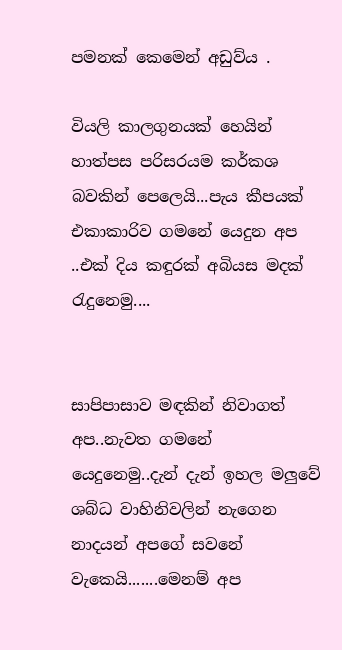පමනක් කෙමෙන් අඩුව්ය .

වියලි කාලගුනයක් හෙයින් හාත්පස පරිසරයම කර්කශ බවකින් පෙලෙයි...පැය කීපයක් එකාකාරිව ගමනේ යෙදුන අප ..එක් දිය කඳුරක් අබියස මදක් රැදුනෙමු....


සාපිපාසාව මඳකින් නිවාගත් අප..නැවත ගමනේ යෙදුනෙමු..දැන් දැන් ඉහල මලුවේ ශබ්ධ වාහිනිවලින් නැගෙන නාදයන් අපගේ සවනේ වැකෙයි.......මෙනම් අප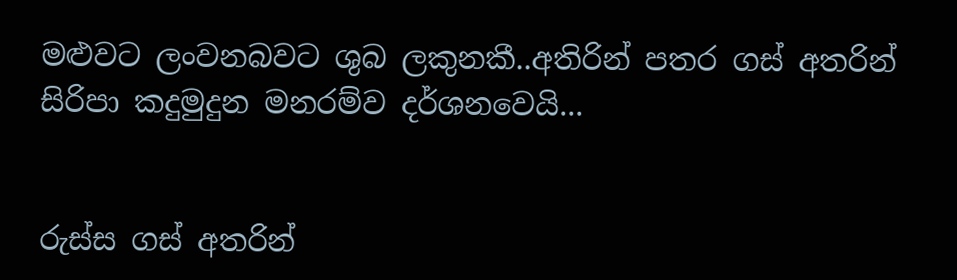මළුවට ලංවනබවට ශුබ ලකුනකී..අතිරින් පතර ගස් අතරින් සිරිපා කදුමුදුන මනරම්ව දර්ශනවෙයි...


රුස්ස ගස් අතරින්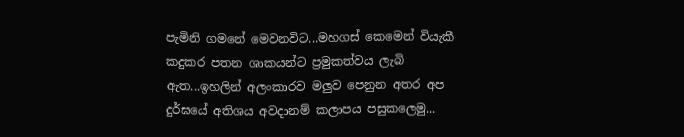පැමිනි ගමනේ මෙවනවිට...මහගස් කෙමෙන් වියැකී කදුකර පතන ශාකයන්ට ප්‍රමුකත්වය ලැබි ඇත...ඉහලින් අලංකාරව මලුව පෙනුන අතර අප දුර්ඝයේ අතිශය අවදානම් කලාපය පසුකලෙමු...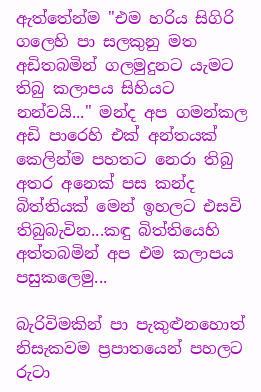ඇත්තේන්ම "එම හරිය සිගිරි ගලෙහි පා සලකුනු මත අඩිතබමින් ගලමුදුනට යැමට තිබු කලාපය සිහියට නන්වයි..." මන්ද අප ගමන්කල අඩි පාරෙහි එක් අන්තයක් කෙලින්ම පහතට නෙරා තිබු අතර අනෙක් පස කන්ද බිත්තියක් මෙන් ඉහලට එසවි තිබුබැවින...කඳු බිත්තියෙහි අත්තබමින් අප එම කලාපය පසුකලෙමු...

බැරිවිමකින් පා පැකුළුනහොත් නිසැකවම ප්‍රපාතයෙන් පහලට රුටා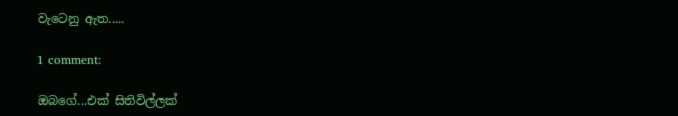වැටෙනු ඇත.....

1 comment:

ඔබගේ...එක් සිතිවිල්ලක්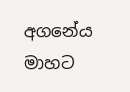අගනේය මාහට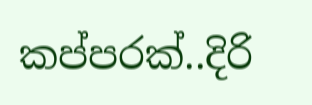කප්පරක්..දිරි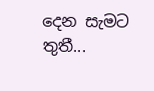දෙන සැමට තුතී...